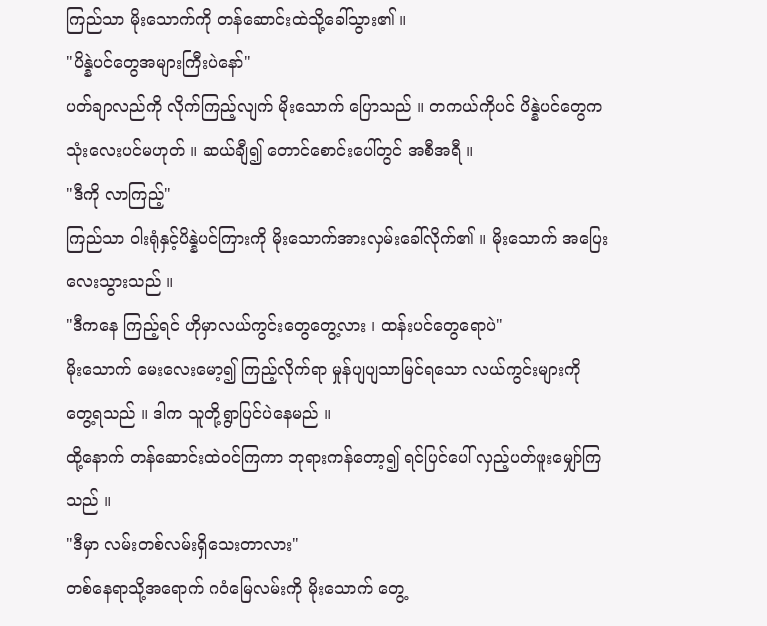ကြည်သာ မိုးသောက်ကို တန်ဆောင်းထဲသို့ခေါ်သွား၏ ။
"ပိန္နဲပင်တွေအများကြီးပဲနော်"
ပတ်ချာလည်ကို လိုက်ကြည့်လျက် မိုးသောက် ပြောသည် ။ တကယ်ကိုပင် ပိန္နဲပင်တွေက သုံးလေးပင်မဟုတ် ။ ဆယ်ချီ၍ တောင်စောင်းပေါ်တွင် အစီအရီ ။
"ဒီကို လာကြည့်"
ကြည်သာ ဝါးရုံနှင့်ပိန္နဲပင်ကြားကို မိုးသောက်အားလှမ်းခေါ်လိုက်၏ ။ မိုးသောက် အပြေးလေးသွားသည် ။
"ဒီကနေ ကြည့်ရင် ဟိုမှာလယ်ကွင်းတွေတွေ့လား ၊ ထန်းပင်တွေရောပဲ"
မိုးသောက် မေးလေးမော့၍ ကြည့်လိုက်ရာ မှုန်ပျပျသာမြင်ရသော လယ်ကွင်းများကို တွေ့ရသည် ။ ဒါက သူတို့ရွာပြင်ပဲနေမည် ။
ထို့နောက် တန်ဆောင်းထဲဝင်ကြကာ ဘုရားကန်တော့၍ ရင်ပြင်ပေါ် လှည့်ပတ်ဖူးမျှော်ကြသည် ။
"ဒီမှာ လမ်းတစ်လမ်းရှိသေးတာလား"
တစ်နေရာသို့အရောက် ဂဝံမြေလမ်းကို မိုးသောက် တွေ့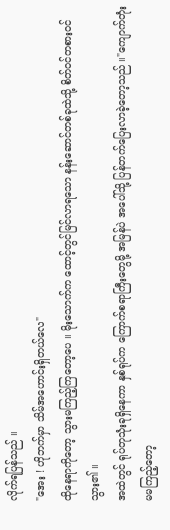လိုက်ရပြန်သည် ။
"အေး ! ဟိုဘက်မှာ သိမ်အဟောင်းရှိတယ်လေ"
ထိုနေရာကိုတော့ သွားမကြည့်ကြတော့ပေ ။ မိုးသောက်က ထောင့်တွင်မြင်လာရသော နန်းဆောင်တစ်ခုထဲသို့ စိတ်ဝင်တစားဝင်သွား၏ ။
အထဲတွင် ရုပ်တုသုံးခုရှိနေကာ နှစ်ရုပ်က ကြောက်စရာကြီးတွေမို့ အမြန်ပဲ အပေါ်သို့ ပြန်တက်ပြေးလာခဲ့တော့သည် ။"ကျောက်တုံးမမကြည့်တော့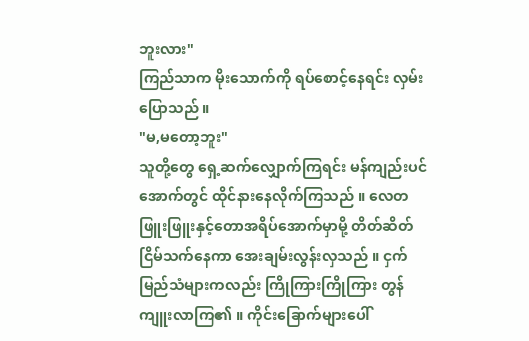ဘူးလား"
ကြည်သာက မိုးသောက်ကို ရပ်စောင့်နေရင်း လှမ်းပြောသည် ။
"မ,မတော့ဘူး"
သူတို့တွေ ရှေ့ဆက်လျှောက်ကြရင်း မန်ကျည်းပင်အောက်တွင် ထိုင်နားနေလိုက်ကြသည် ။ လေတဖြူးဖြူးနှင့်တောအရိပ်အောက်မှာမို့ တိတ်ဆိတ်ငြိမ်သက်နေကာ အေးချမ်းလွန်းလှသည် ။ ငှက်မြည်သံများကလည်း ကြိုကြားကြိုကြား တွန်ကျူးလာကြ၏ ။ ကိုင်းခြောက်များပေါ်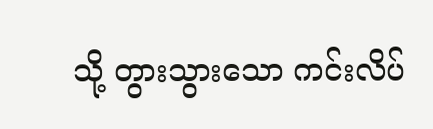သို့ တွားသွားသော ကင်းလိပ်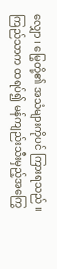လျှော ၊ မြွေတို့၏ အသံများကိုပင် ကြားရသည် ။
ကြည်သာက ထရပ်၍ မန်ကျည်းသီးမှည့်အကြွေ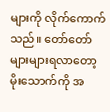များကို လိုက်ကောက်သည်။ တော်တော်များများရလာတော့ မိုးသောက်ကို အ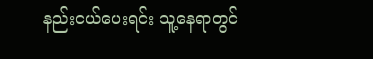နည်းငယ်ပေးရင်း သူ့နေရာတွင်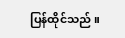ပြန်ထိုင်သည် ။